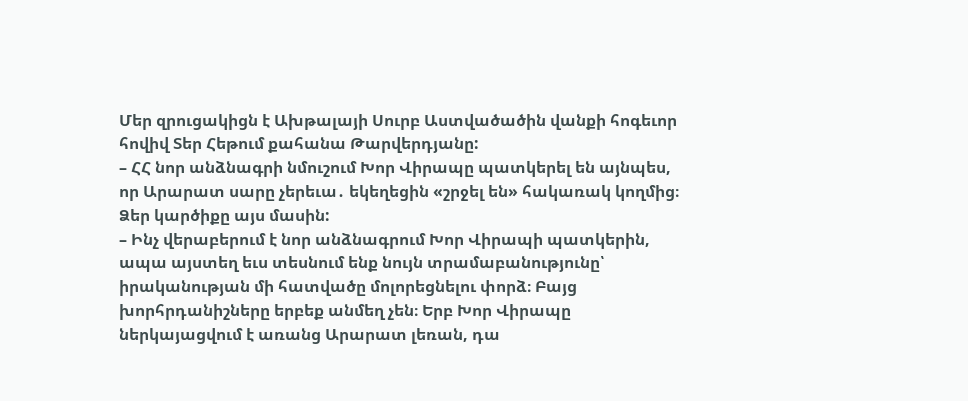Մեր զրուցակիցն է Ախթալայի Սուրբ Աստվածածին վանքի հոգեւոր հովիվ Տեր Հեթում քահանա Թարվերդյանը:
– ՀՀ նոր անձնագրի նմուշում Խոր Վիրապը պատկերել են այնպես, որ Արարատ սարը չերեւա․ եկեղեցին «շրջել են» հակառակ կողմից։ Ձեր կարծիքը այս մասին:
– Ինչ վերաբերում է նոր անձնագրում Խոր Վիրապի պատկերին, ապա այստեղ եւս տեսնում ենք նույն տրամաբանությունը՝ իրականության մի հատվածը մոլորեցնելու փորձ։ Բայց խորհրդանիշները երբեք անմեղ չեն։ Երբ Խոր Վիրապը ներկայացվում է առանց Արարատ լեռան, դա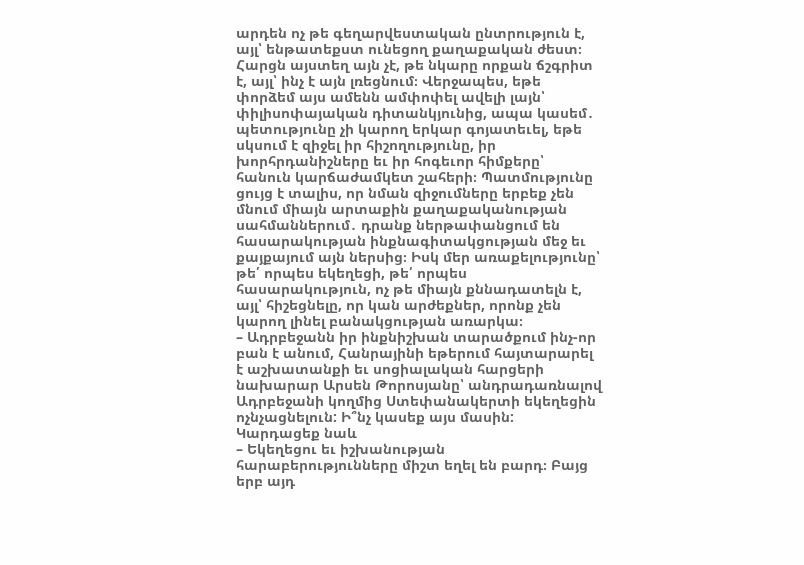արդեն ոչ թե գեղարվեստական ընտրություն է, այլ՝ ենթատեքստ ունեցող քաղաքական ժեստ։ Հարցն այստեղ այն չէ, թե նկարը որքան ճշգրիտ է, այլ՝ ինչ է այն լռեցնում։ Վերջապես, եթե փորձեմ այս ամենն ամփոփել ավելի լայն՝ փիլիսոփայական դիտանկյունից, ապա կասեմ․ պետությունը չի կարող երկար գոյատեւել, եթե սկսում է զիջել իր հիշողությունը, իր խորհրդանիշները եւ իր հոգեւոր հիմքերը՝ հանուն կարճաժամկետ շահերի։ Պատմությունը ցույց է տալիս, որ նման զիջումները երբեք չեն մնում միայն արտաքին քաղաքականության սահմաններում․ դրանք ներթափանցում են հասարակության ինքնագիտակցության մեջ եւ քայքայում այն ներսից։ Իսկ մեր առաքելությունը՝ թե՛ որպես եկեղեցի, թե՛ որպես հասարակություն, ոչ թե միայն քննադատելն է, այլ՝ հիշեցնելը, որ կան արժեքներ, որոնք չեն կարող լինել բանակցության առարկա։
– Ադրբեջանն իր ինքնիշխան տարածքում ինչ-որ բան է անում, Հանրայինի եթերում հայտարարել է աշխատանքի եւ սոցիալական հարցերի նախարար Արսեն Թորոսյանը՝ անդրադառնալով Ադրբեջանի կողմից Ստեփանակերտի եկեղեցին ոչնչացնելուն: Ի՞նչ կասեք այս մասին:
Կարդացեք նաև
– Եկեղեցու եւ իշխանության հարաբերությունները միշտ եղել են բարդ։ Բայց երբ այդ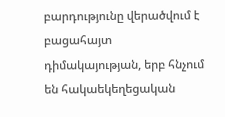բարդությունը վերածվում է բացահայտ դիմակայության, երբ հնչում են հակաեկեղեցական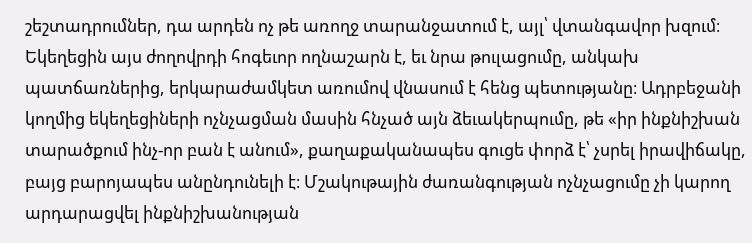շեշտադրումներ, դա արդեն ոչ թե առողջ տարանջատում է, այլ՝ վտանգավոր խզում։ Եկեղեցին այս ժողովրդի հոգեւոր ողնաշարն է, եւ նրա թուլացումը, անկախ պատճառներից, երկարաժամկետ առումով վնասում է հենց պետությանը։ Ադրբեջանի կողմից եկեղեցիների ոչնչացման մասին հնչած այն ձեւակերպումը, թե «իր ինքնիշխան տարածքում ինչ-որ բան է անում», քաղաքականապես գուցե փորձ է՝ չսրել իրավիճակը, բայց բարոյապես անընդունելի է։ Մշակութային ժառանգության ոչնչացումը չի կարող արդարացվել ինքնիշխանության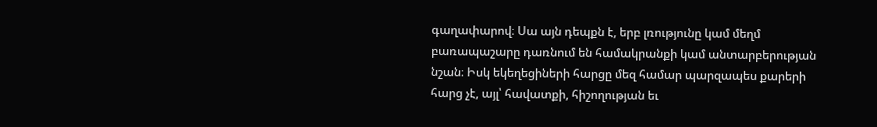գաղափարով։ Սա այն դեպքն է, երբ լռությունը կամ մեղմ բառապաշարը դառնում են համակրանքի կամ անտարբերության նշան։ Իսկ եկեղեցիների հարցը մեզ համար պարզապես քարերի հարց չէ, այլ՝ հավատքի, հիշողության եւ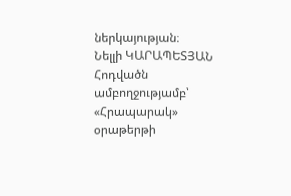ներկայության։
Նելլի ԿԱՐԱՊԵՏՅԱՆ
Հոդվածն ամբողջությամբ՝ «Հրապարակ» օրաթերթի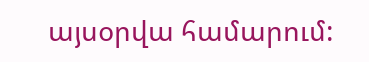այսօրվա համարում: